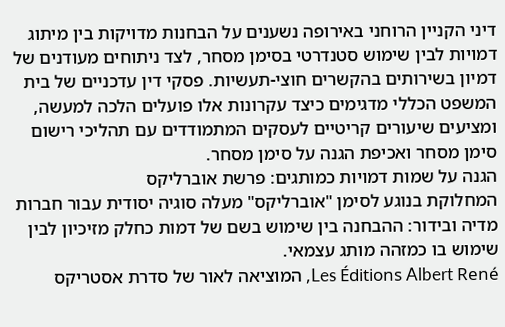דיני הקניין הרוחני באירופה נשענים על הבחנות מדויקות בין מיתוג דמויות לבין שימוש סטנדרטי בסימן מסחר, לצד ניתוחים מעודנים של דמיון בשירותים בהקשרים חוצי-תעשיות. פסקי דין עדכניים של בית המשפט הכללי מדגימים כיצד עקרונות אלו פועלים הלכה למעשה, ומציעים שיעורים קריטיים לעסקים המתמודדים עם תהליכי רישום סימן מסחר ואכיפת הגנה על סימן מסחר.
הגנה על שמות דמויות כמותגים: פרשת אוברליקס
המחלוקת בנוגע לסימן "אוברליקס" מעלה סוגיה יסודית עבור חברות מדיה ובידור: ההבחנה בין שימוש בשם של דמות כחלק מזיכיון לבין שימוש בו כמזהה מותג עצמאי.
Les Éditions Albert René, המוציאה לאור של סדרת אסטריקס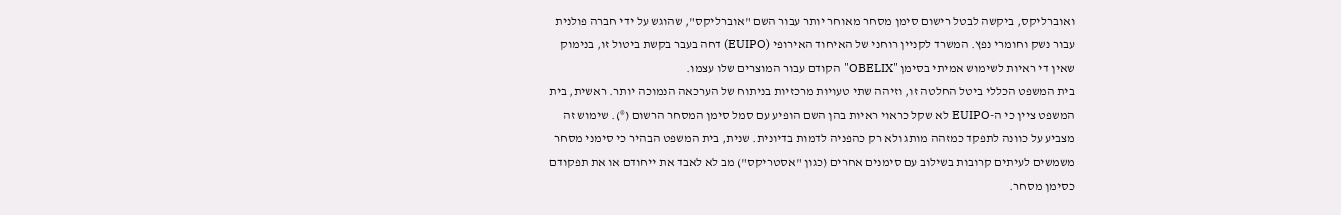ואוברליקס, ביקשה לבטל רישום סימן מסחר מאוחר יותר עבור השם "אוברליקס", שהוגש על ידי חברה פולנית עבור נשק וחומרי נפץ. המשרד לקניין רוחני של האיחוד האירופי (EUIPO) דחה בעבר בקשת ביטול זו, בנימוק שאין די ראיות לשימוש אמיתי בסימן "OBELIX" הקודם עבור המוצרים שלו עצמו.
בית המשפט הכללי ביטל החלטה זו, וזיהה שתי טעויות מרכזיות בניתוח של הערכאה הנמוכה יותר. ראשית, בית המשפט ציין כי ה-EUIPO לא שקל כראוי ראיות בהן השם הופיע עם סמל סימן המסחר הרשום (®). שימוש זה מצביע על כוונה לתפקד כמזהה מותג ולא רק כהפניה לדמות בדיונית. שנית, בית המשפט הבהיר כי סימני מסחר משמשים לעיתים קרובות בשילוב עם סימנים אחרים (כגון "אסטריקס") מב לא לאבד את ייחודם או את תפקודם כסימן מסחר.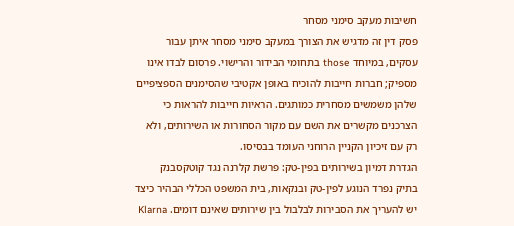חשיבות מעקב סימני מסחר
פסק דין זה מדגיש את הצורך במעקב סימני מסחר איתן עבור עסקים, במיוחד those בתחומי הבידור והרישוי. פרסום לבדו אינו מספיק; חברות חייבות להוכיח באופן אקטיבי שהסימנים הספציפיים שלהן משמשים מסחרית כמותגים. הראיות חייבות להראות כי הצרכנים מקשרים את השם עם מקור הסחורות או השירותים, ולא רק עם זיכיון הקניין הרוחני העומד בבסיסו.
הגדרת דמיון בשירותים בפין-טק: פרשת קלרנה נגד קוטקסבנק
בתיק נפרד הנוגע לפין-טק ובנקאות, בית המשפט הכללי הבהיר כיצד יש להעריך את הסבירות לבלבול בין שירותים שאינם דומים. Klarna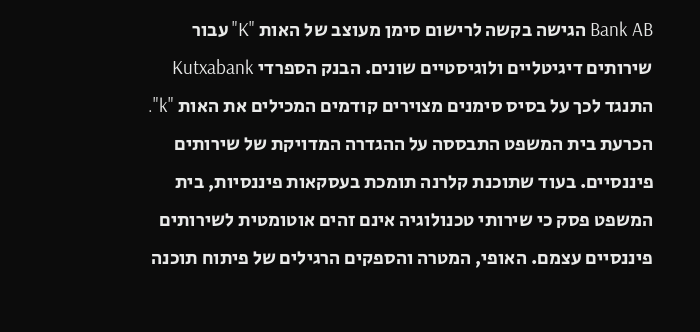Bank AB הגישה בקשה לרישום סימן מעוצב של האות "K" עבור שירותים דיגיטליים ולוגיסטיים שונים. הבנק הספרדי Kutxabank התנגד לכך על בסיס סימנים מצוירים קודמים המכילים את האות "k".
הכרעת בית המשפט התבססה על ההגדרה המדויקת של שירותים פיננסיים. בעוד שתוכנת קלרנה תומכת בעסקאות פיננסיות, בית המשפט פסק כי שירותי טכנולוגיה אינם זהים אוטומטית לשירותים פיננסיים עצמם. האופי, המטרה והספקים הרגילים של פיתוח תוכנה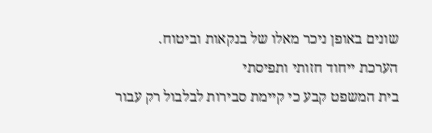שונים באופן ניכר מאלו של בנקאות וביטוח.
הערכת ייחוד חזותי ותפיסתי
בית המשפט קבע כי קיימת סבירות לבלבול רק עבור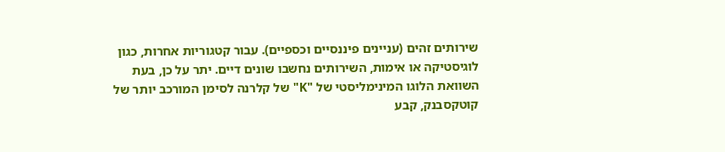שירותים זהים (עניינים פיננסיים וכספיים). עבור קטגוריות אחרות, כגון לוגיסטיקה או אימות, השירותים נחשבו שונים דיים. יתר על כן, בעת השוואת הלוגו המינימליסטי של "K" של קלרנה לסימן המורכב יותר של קוטקסבנק, קבע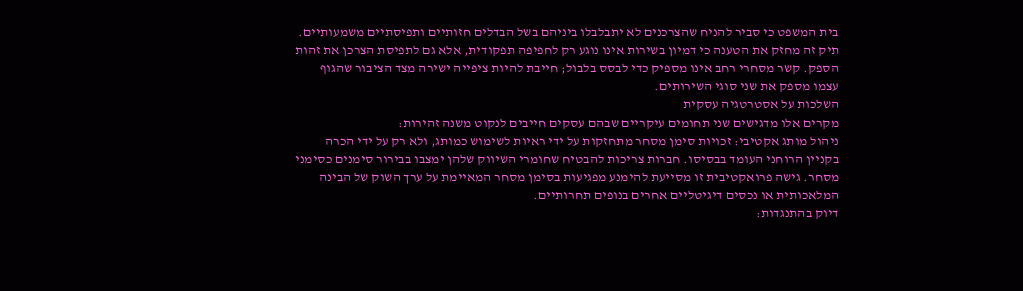בית המשפט כי סביר להניח שהצרכנים לא יתבלבלו ביניהם בשל הבדלים חזותיים ותפיסתיים משמעותיים.
תיק זה מחזק את הטענה כי דמיון בשירות אינו נוגע רק לחפיפה תפקודית, אלא גם לתפיסת הצרכן את זהות הספק. קשר מסחרי רחב אינו מספיק כדי לבסס בלבול; חייבת להיות ציפייה ישירה מצד הציבור שהגוף עצמו מספק את שני סוגי השירותים.
השלכות על אסטרטגיה עסקית
מקרים אלו מדגישים שני תחומים עיקריים שבהם עסקים חייבים לנקוט משנה זהירות:
ניהול מותג אקטיבי: זכויות סימן מסחר מתחזקות על ידי ראיות לשימוש כמותג, ולא רק על ידי הכרה בקניין הרוחני העומד בבסיסו. חברות צריכות להבטיח שחומרי השיווק שלהן ימצבו בבירור סימנים כסימני מסחר. גישה פרואקטיבית זו מסייעת להימנע מפגיעות בסימן מסחר המאיימת על ערך השוק של הבינה המלאכותית או נכסים דיגיטליים אחרים בנופים תחרותיים.
דיוק בהתנגדות: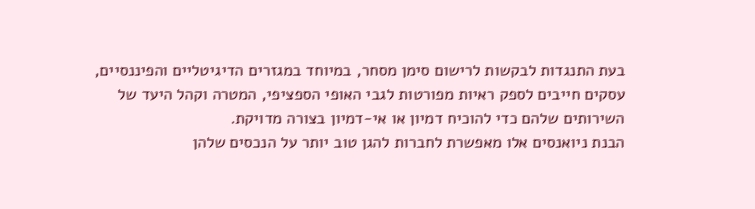בעת התנגדות לבקשות לרישום סימן מסחר, במיוחד במגזרים הדיגיטליים והפיננסיים, עסקים חייבים לספק ראיות מפורטות לגבי האופי הספציפי, המטרה וקהל היעד של השירותים שלהם כדי להוכיח דמיון או אי-דמיון בצורה מדויקת.
הבנת ניואנסים אלו מאפשרת לחברות להגן טוב יותר על הנכסים שלהן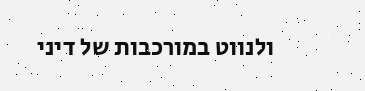ולנווט במורכבות של דיני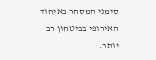סימני המסחר באיחוד האירופי בביטחון רב יותר.